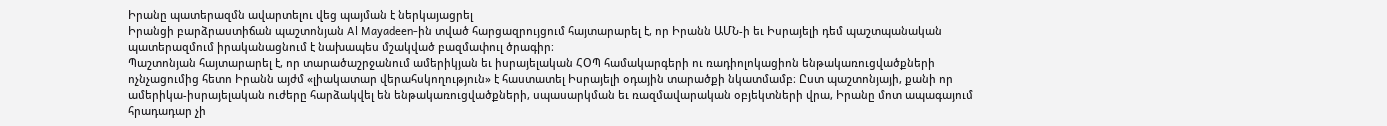Իրանը պատերազմն ավարտելու վեց պայման է ներկայացրել
Իրանցի բարձրաստիճան պաշտոնյան Al Mayadeen-ին տված հարցազրույցում հայտարարել է, որ Իրանն ԱՄՆ-ի եւ Իսրայելի դեմ պաշտպանական պատերազմում իրականացնում է նախապես մշակված բազմափուլ ծրագիր։
Պաշտոնյան հայտարարել է, որ տարածաշրջանում ամերիկյան եւ իսրայելական ՀՕՊ համակարգերի ու ռադիոլոկացիոն ենթակառուցվածքների ոչնչացումից հետո Իրանն այժմ «լիակատար վերահսկողություն» է հաստատել Իսրայելի օդային տարածքի նկատմամբ։ Ըստ պաշտոնյայի, քանի որ ամերիկա-իսրայելական ուժերը հարձակվել են ենթակառուցվածքների, սպասարկման եւ ռազմավարական օբյեկտների վրա, Իրանը մոտ ապագայում հրադադար չի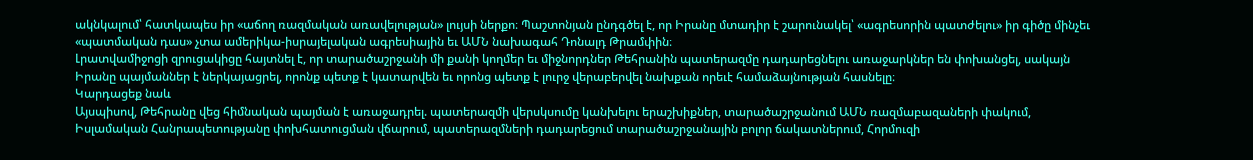ակնկալում՝ հատկապես իր «աճող ռազմական առավելության» լույսի ներքո։ Պաշտոնյան ընդգծել է, որ Իրանը մտադիր է շարունակել՝ «ագրեսորին պատժելու» իր գիծը մինչեւ «պատմական դաս» չտա ամերիկա-իսրայելական ագրեսիային եւ ԱՄՆ նախագահ Դոնալդ Թրամփին։
Լրատվամիջոցի զրուցակիցը հայտնել է, որ տարածաշրջանի մի քանի կողմեր եւ միջնորդներ Թեհրանին պատերազմը դադարեցնելու առաջարկներ են փոխանցել, սակայն Իրանը պայմաններ է ներկայացրել, որոնք պետք է կատարվեն եւ որոնց պետք է լուրջ վերաբերվել նախքան որեւէ համաձայնության հասնելը։
Կարդացեք նաև
Այսպիսով, Թեհրանը վեց հիմնական պայման է առաջադրել. պատերազմի վերսկսումը կանխելու երաշխիքներ, տարածաշրջանում ԱՄՆ ռազմաբազաների փակում, Իսլամական Հանրապետությանը փոխհատուցման վճարում, պատերազմների դադարեցում տարածաշրջանային բոլոր ճակատներում, Հորմուզի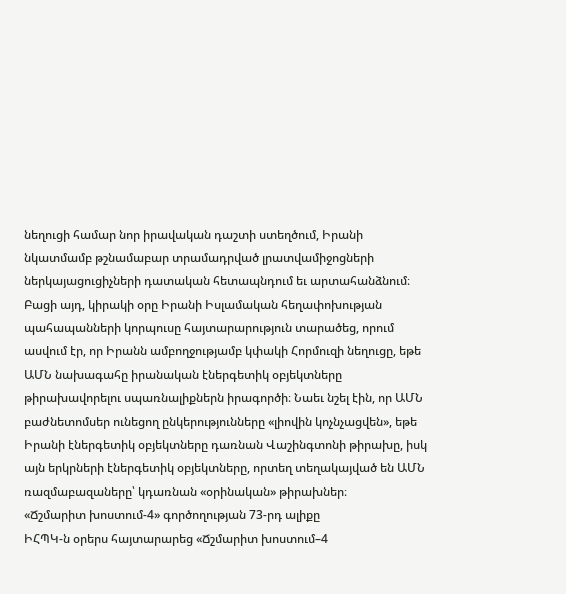նեղուցի համար նոր իրավական դաշտի ստեղծում, Իրանի նկատմամբ թշնամաբար տրամադրված լրատվամիջոցների ներկայացուցիչների դատական հետապնդում եւ արտահանձնում։
Բացի այդ, կիրակի օրը Իրանի Իսլամական հեղափոխության պահապանների կորպուսը հայտարարություն տարածեց, որում ասվում էր, որ Իրանն ամբողջությամբ կփակի Հորմուզի նեղուցը, եթե ԱՄՆ նախագահը իրանական էներգետիկ օբյեկտները թիրախավորելու սպառնալիքներն իրագործի։ Նաեւ նշել էին, որ ԱՄՆ բաժնետոմսեր ունեցող ընկերությունները «լիովին կոչնչացվեն», եթե Իրանի էներգետիկ օբյեկտները դառնան Վաշինգտոնի թիրախը, իսկ այն երկրների էներգետիկ օբյեկտները, որտեղ տեղակայված են ԱՄՆ ռազմաբազաները՝ կդառնան «օրինական» թիրախներ։
«Ճշմարիտ խոստում-4» գործողության 73-րդ ալիքը
ԻՀՊԿ-ն օրերս հայտարարեց «Ճշմարիտ խոստում–4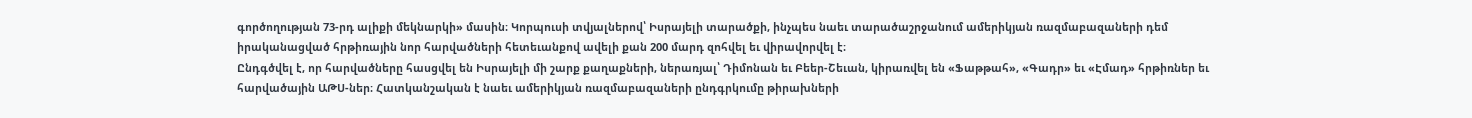գործողության 73-րդ ալիքի մեկնարկի» մասին։ Կորպուսի տվյալներով՝ Իսրայելի տարածքի, ինչպես նաեւ տարածաշրջանում ամերիկյան ռազմաբազաների դեմ իրականացված հրթիռային նոր հարվածների հետեւանքով ավելի քան 200 մարդ զոհվել եւ վիրավորվել է։
Ընդգծվել է, որ հարվածները հասցվել են Իսրայելի մի շարք քաղաքների, ներառյալ՝ Դիմոնան եւ Բեեր-Շեւան, կիրառվել են «Ֆաթթահ», «Գադր» եւ «Էմադ» հրթիռներ եւ հարվածային ԱԹՍ-ներ։ Հատկանշական է նաեւ ամերիկյան ռազմաբազաների ընդգրկումը թիրախների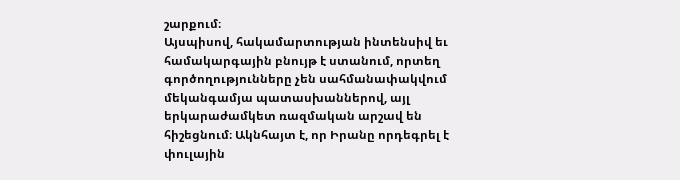շարքում։
Այսպիսով, հակամարտության ինտենսիվ եւ համակարգային բնույթ է ստանում, որտեղ գործողությունները չեն սահմանափակվում մեկանգամյա պատասխաններով, այլ երկարաժամկետ ռազմական արշավ են հիշեցնում։ Ակնհայտ է, որ Իրանը որդեգրել է փուլային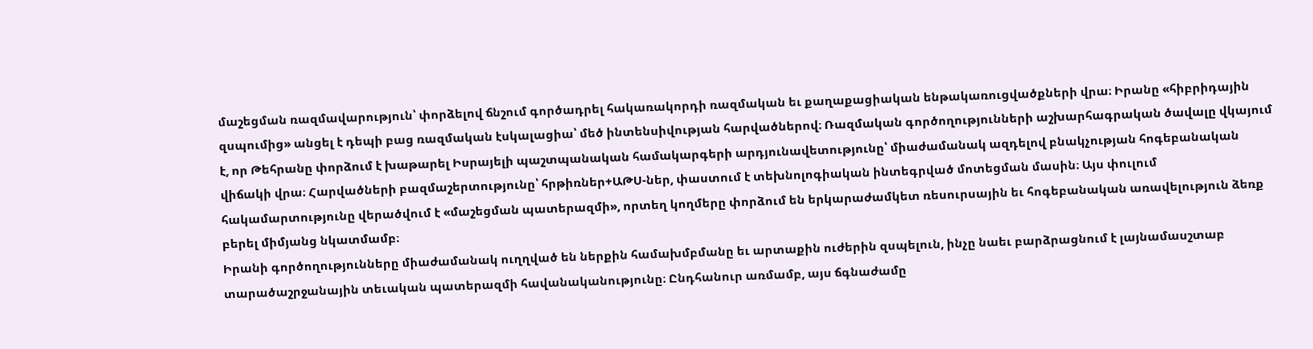մաշեցման ռազմավարություն՝ փորձելով ճնշում գործադրել հակառակորդի ռազմական եւ քաղաքացիական ենթակառուցվածքների վրա։ Իրանը «հիբրիդային զսպումից» անցել է դեպի բաց ռազմական էսկալացիա՝ մեծ ինտենսիվության հարվածներով։ Ռազմական գործողությունների աշխարհագրական ծավալը վկայում է, որ Թեհրանը փորձում է խաթարել Իսրայելի պաշտպանական համակարգերի արդյունավետությունը՝ միաժամանակ ազդելով բնակչության հոգեբանական վիճակի վրա։ Հարվածների բազմաշերտությունը՝ հրթիռներ+ԱԹՍ-ներ, փաստում է տեխնոլոգիական ինտեգրված մոտեցման մասին։ Այս փուլում հակամարտությունը վերածվում է «մաշեցման պատերազմի», որտեղ կողմերը փորձում են երկարաժամկետ ռեսուրսային եւ հոգեբանական առավելություն ձեռք բերել միմյանց նկատմամբ։
Իրանի գործողությունները միաժամանակ ուղղված են ներքին համախմբմանը եւ արտաքին ուժերին զսպելուն, ինչը նաեւ բարձրացնում է լայնամասշտաբ տարածաշրջանային տեւական պատերազմի հավանականությունը։ Ընդհանուր առմամբ, այս ճգնաժամը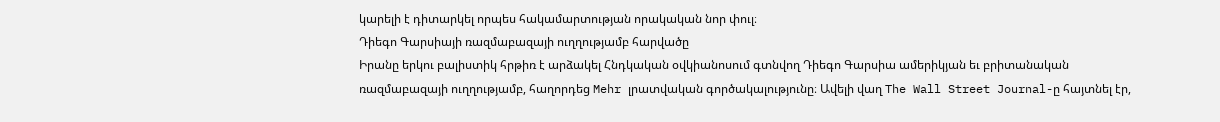կարելի է դիտարկել որպես հակամարտության որակական նոր փուլ։
Դիեգո Գարսիայի ռազմաբազայի ուղղությամբ հարվածը
Իրանը երկու բալիստիկ հրթիռ է արձակել Հնդկական օվկիանոսում գտնվող Դիեգո Գարսիա ամերիկյան եւ բրիտանական ռազմաբազայի ուղղությամբ, հաղորդեց Mehr լրատվական գործակալությունը։ Ավելի վաղ The Wall Street Journal-ը հայտնել էր,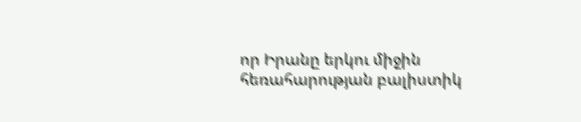որ Իրանը երկու միջին հեռահարության բալիստիկ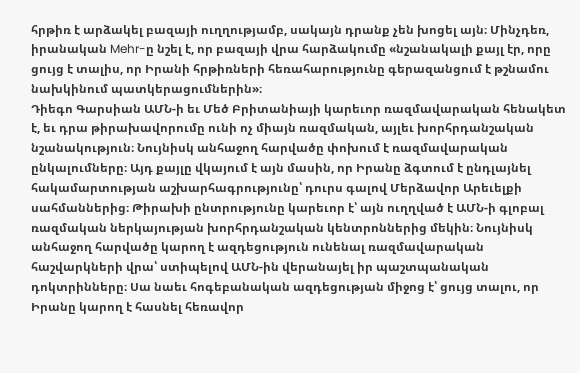հրթիռ է արձակել բազայի ուղղությամբ, սակայն դրանք չեն խոցել այն։ Մինչդեռ, իրանական Mehr-ը նշել է, որ բազայի վրա հարձակումը «նշանակալի քայլ էր, որը ցույց է տալիս, որ Իրանի հրթիռների հեռահարությունը գերազանցում է թշնամու նախկինում պատկերացումներին»։
Դիեգո Գարսիան ԱՄՆ-ի եւ Մեծ Բրիտանիայի կարեւոր ռազմավարական հենակետ է, եւ դրա թիրախավորումը ունի ոչ միայն ռազմական, այլեւ խորհրդանշական նշանակություն։ Նույնիսկ անհաջող հարվածը փոխում է ռազմավարական ընկալումները։ Այդ քայլը վկայում է այն մասին, որ Իրանը ձգտում է ընդլայնել հակամարտության աշխարհագրությունը՝ դուրս գալով Մերձավոր Արեւելքի սահմաններից։ Թիրախի ընտրությունը կարեւոր է՝ այն ուղղված է ԱՄՆ-ի գլոբալ ռազմական ներկայության խորհրդանշական կենտրոններից մեկին։ Նույնիսկ անհաջող հարվածը կարող է ազդեցություն ունենալ ռազմավարական հաշվարկների վրա՝ ստիպելով ԱՄՆ-ին վերանայել իր պաշտպանական դոկտրինները։ Սա նաեւ հոգեբանական ազդեցության միջոց է՝ ցույց տալու, որ Իրանը կարող է հասնել հեռավոր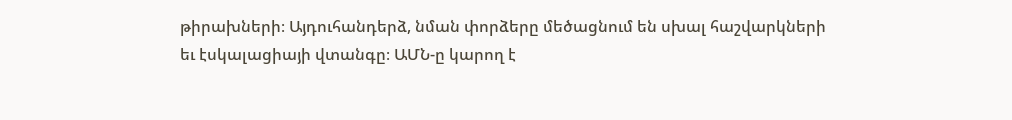թիրախների։ Այդուհանդերձ, նման փորձերը մեծացնում են սխալ հաշվարկների եւ էսկալացիայի վտանգը։ ԱՄՆ-ը կարող է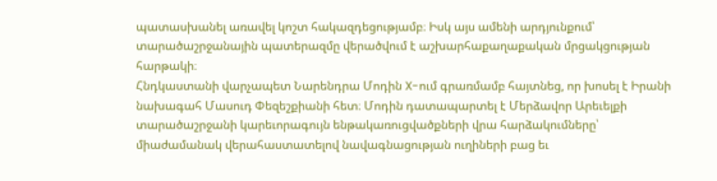պատասխանել առավել կոշտ հակազդեցությամբ։ Իսկ այս ամենի արդյունքում՝ տարածաշրջանային պատերազմը վերածվում է աշխարհաքաղաքական մրցակցության հարթակի։
Հնդկաստանի վարչապետ Նարենդրա Մոդին X-ում գրառմամբ հայտնեց, որ խոսել է Իրանի նախագահ Մասուդ Փեզեշքիանի հետ։ Մոդին դատապարտել է Մերձավոր Արեւելքի տարածաշրջանի կարեւորագույն ենթակառուցվածքների վրա հարձակումները՝ միաժամանակ վերահաստատելով նավագնացության ուղիների բաց եւ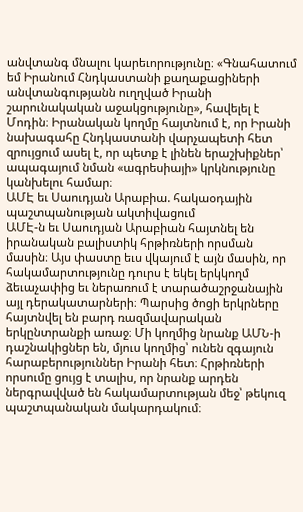անվտանգ մնալու կարեւորությունը։ «Գնահատում եմ Իրանում Հնդկաստանի քաղաքացիների անվտանգությանն ուղղված Իրանի շարունակական աջակցությունը», հավելել է Մոդին։ Իրանական կողմը հայտնում է, որ Իրանի նախագահը Հնդկաստանի վարչապետի հետ զրույցում ասել է, որ պետք է լինեն երաշխիքներ՝ ապագայում նման «ագրեսիայի» կրկնությունը կանխելու համար։
ԱՄԷ եւ Սաուդյան Արաբիա. հակաօդային պաշտպանության ակտիվացում
ԱՄԷ-ն եւ Սաուդյան Արաբիան հայտնել են իրանական բալիստիկ հրթիռների որսման մասին։ Այս փաստը եւս վկայում է այն մասին, որ հակամարտությունը դուրս է եկել երկկողմ ձեւաչափից եւ ներառում է տարածաշրջանային այլ դերակատարների։ Պարսից ծոցի երկրները հայտնվել են բարդ ռազմավարական երկընտրանքի առաջ։ Մի կողմից նրանք ԱՄՆ-ի դաշնակիցներ են, մյուս կողմից՝ ունեն զգայուն հարաբերություններ Իրանի հետ։ Հրթիռների որսումը ցույց է տալիս, որ նրանք արդեն ներգրավված են հակամարտության մեջ՝ թեկուզ պաշտպանական մակարդակում։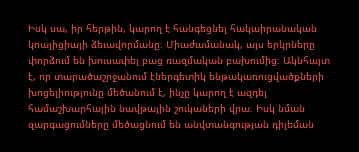Իսկ սա, իր հերթին, կարող է հանգեցնել հակաիրանական կոալիցիայի ձեւավորմանը։ Միաժամանակ, այս երկրները փորձում են խուսափել բաց ռազմական բախումից։ Ակնհայտ է, որ տարածաշրջանում էներգետիկ ենթակառուցվածքների խոցելիությունը մեծանում է, ինչը կարող է ազդել համաշխարհային նավթային շուկաների վրա։ Իսկ նման զարգացումները մեծացնում են անվտանգության դիլեման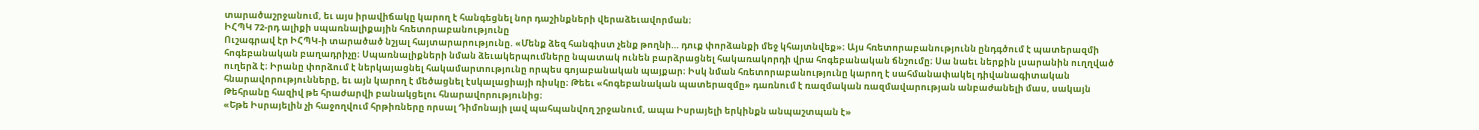տարածաշրջանում, եւ այս իրավիճակը կարող է հանգեցնել նոր դաշինքների վերաձեւավորման։
ԻՀՊԿ 72-րդ ալիքի սպառնալիքային հռետորաբանությունը
Ուշագրավ էր ԻՀՊԿ-ի տարածած նշյալ հայտարարությունը. «Մենք ձեզ հանգիստ չենք թողնի… դուք փորձանքի մեջ կհայտնվեք»։ Այս հռետորաբանությունն ընդգծում է պատերազմի հոգեբանական բաղադրիչը։ Սպառնալիքների նման ձեւակերպումները նպատակ ունեն բարձրացնել հակառակորդի վրա հոգեբանական ճնշումը։ Սա նաեւ ներքին լսարանին ուղղված ուղերձ է։ Իրանը փորձում է ներկայացնել հակամարտությունը որպես գոյաբանական պայքար։ Իսկ նման հռետորաբանությունը կարող է սահմանափակել դիվանագիտական հնարավորությունները, եւ այն կարող է մեծացնել էսկալացիայի ռիսկը։ Թեեւ «հոգեբանական պատերազմը» դառնում է ռազմական ռազմավարության անբաժանելի մաս, սակայն Թեհրանը հազիվ թե հրաժարվի բանակցելու հնարավորությունից։
«Եթե Իսրայելին չի հաջողվում հրթիռները որսալ Դիմոնայի լավ պահպանվող շրջանում, ապա Իսրայելի երկինքն անպաշտպան է»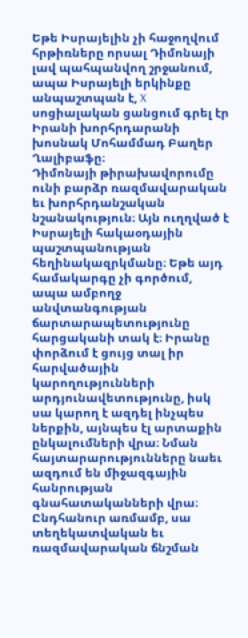Եթե Իսրայելին չի հաջողվում հրթիռները որսալ Դիմոնայի լավ պահպանվող շրջանում, ապա Իսրայելի երկինքը անպաշտպան է, X սոցիալական ցանցում գրել էր Իրանի խորհրդարանի խոսնակ Մոհամմադ Բաղեր Ղալիբաֆը։
Դիմոնայի թիրախավորումը ունի բարձր ռազմավարական եւ խորհրդանշական նշանակություն։ Այն ուղղված է Իսրայելի հակաօդային պաշտպանության հեղինակազրկմանը։ Եթե այդ համակարգը չի գործում, ապա ամբողջ անվտանգության ճարտարապետությունը հարցականի տակ է։ Իրանը փորձում է ցույց տալ իր հարվածային կարողությունների արդյունավետությունը, իսկ սա կարող է ազդել ինչպես ներքին, այնպես էլ արտաքին ընկալումների վրա։ Նման հայտարարությունները նաեւ ազդում են միջազգային հանրության գնահատականների վրա։ Ընդհանուր առմամբ, սա տեղեկատվական եւ ռազմավարական ճնշման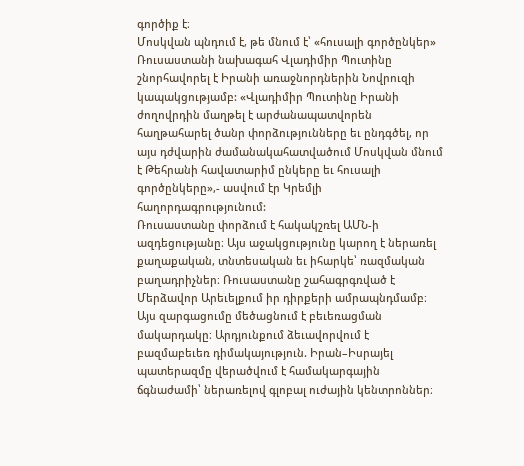գործիք է։
Մոսկվան պնդում է, թե մնում է՝ «հուսալի գործընկեր»
Ռուսաստանի նախագահ Վլադիմիր Պուտինը շնորհավորել է Իրանի առաջնորդներին Նովրուզի կապակցությամբ: «Վլադիմիր Պուտինը Իրանի ժողովրդին մաղթել է արժանապատվորեն հաղթահարել ծանր փորձությունները եւ ընդգծել, որ այս դժվարին ժամանակահատվածում Մոսկվան մնում է Թեհրանի հավատարիմ ընկերը եւ հուսալի գործընկերը»,- ասվում էր Կրեմլի հաղորդագրությունում:
Ռուսաստանը փորձում է հակակշռել ԱՄՆ-ի ազդեցությանը։ Այս աջակցությունը կարող է ներառել քաղաքական, տնտեսական եւ իհարկե՝ ռազմական բաղադրիչներ։ Ռուսաստանը շահագրգռված է Մերձավոր Արեւելքում իր դիրքերի ամրապնդմամբ։ Այս զարգացումը մեծացնում է բեւեռացման մակարդակը։ Արդյունքում ձեւավորվում է բազմաբեւեռ դիմակայություն. Իրան–Իսրայել պատերազմը վերածվում է համակարգային ճգնաժամի՝ ներառելով գլոբալ ուժային կենտրոններ։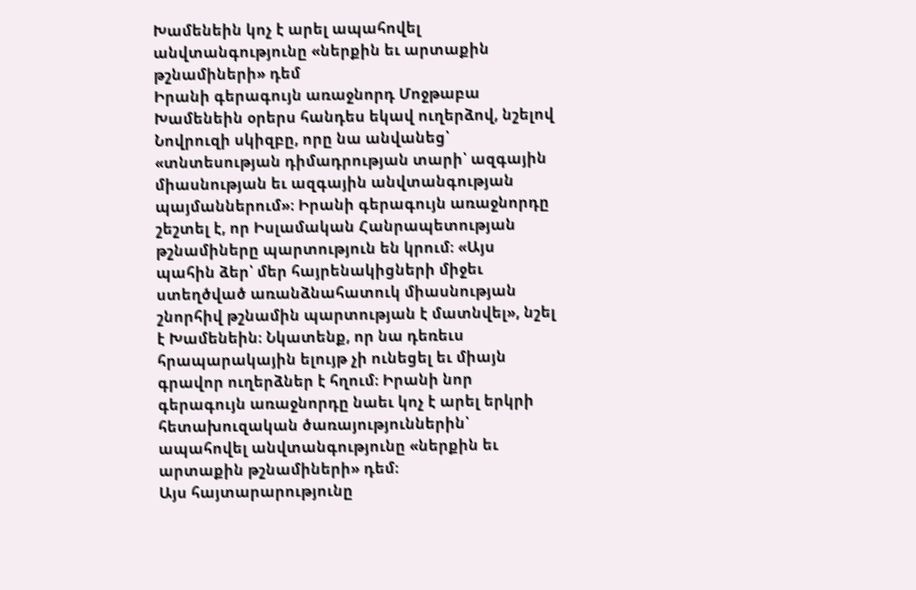Խամենեին կոչ է արել ապահովել անվտանգությունը «ներքին եւ արտաքին թշնամիների» դեմ
Իրանի գերագույն առաջնորդ Մոջթաբա Խամենեին օրերս հանդես եկավ ուղերձով, նշելով Նովրուզի սկիզբը, որը նա անվանեց՝ «տնտեսության դիմադրության տարի՝ ազգային միասնության եւ ազգային անվտանգության պայմաններում»։ Իրանի գերագույն առաջնորդը շեշտել է, որ Իսլամական Հանրապետության թշնամիները պարտություն են կրում։ «Այս պահին ձեր՝ մեր հայրենակիցների միջեւ ստեղծված առանձնահատուկ միասնության շնորհիվ թշնամին պարտության է մատնվել», նշել է Խամենեին։ Նկատենք, որ նա դեռեւս հրապարակային ելույթ չի ունեցել եւ միայն գրավոր ուղերձներ է հղում։ Իրանի նոր գերագույն առաջնորդը նաեւ կոչ է արել երկրի հետախուզական ծառայություններին՝ ապահովել անվտանգությունը «ներքին եւ արտաքին թշնամիների» դեմ։
Այս հայտարարությունը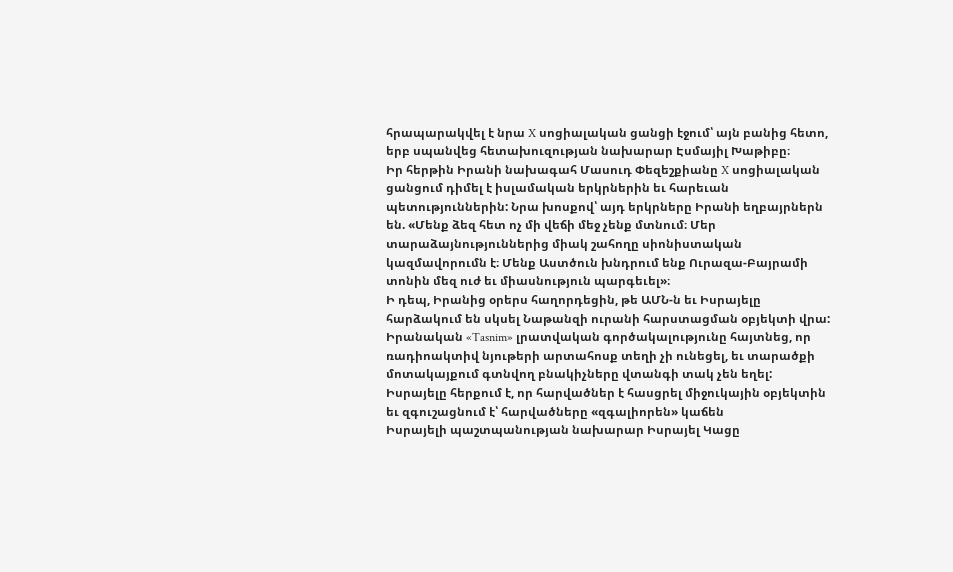հրապարակվել է նրա X սոցիալական ցանցի էջում՝ այն բանից հետո, երբ սպանվեց հետախուզության նախարար Էսմայիլ Խաթիբը։
Իր հերթին Իրանի նախագահ Մասուդ Փեզեշքիանը X սոցիալական ցանցում դիմել է իսլամական երկրներին եւ հարեւան պետություններին: Նրա խոսքով՝ այդ երկրները Իրանի եղբայրներն են. «Մենք ձեզ հետ ոչ մի վեճի մեջ չենք մտնում։ Մեր տարաձայնություններից միակ շահողը սիոնիստական կազմավորումն է։ Մենք Աստծուն խնդրում ենք Ուրազա-Բայրամի տոնին մեզ ուժ եւ միասնություն պարգեւել»։
Ի դեպ, Իրանից օրերս հաղորդեցին, թե ԱՄՆ-ն եւ Իսրայելը հարձակում են սկսել Նաթանզի ուրանի հարստացման օբյեկտի վրա: Իրանական «Tasnim» լրատվական գործակալությունը հայտնեց, որ ռադիոակտիվ նյութերի արտահոսք տեղի չի ունեցել, եւ տարածքի մոտակայքում գտնվող բնակիչները վտանգի տակ չեն եղել:
Իսրայելը հերքում է, որ հարվածներ է հասցրել միջուկային օբյեկտին եւ զգուշացնում է՝ հարվածները «զգալիորեն» կաճեն
Իսրայելի պաշտպանության նախարար Իսրայել Կացը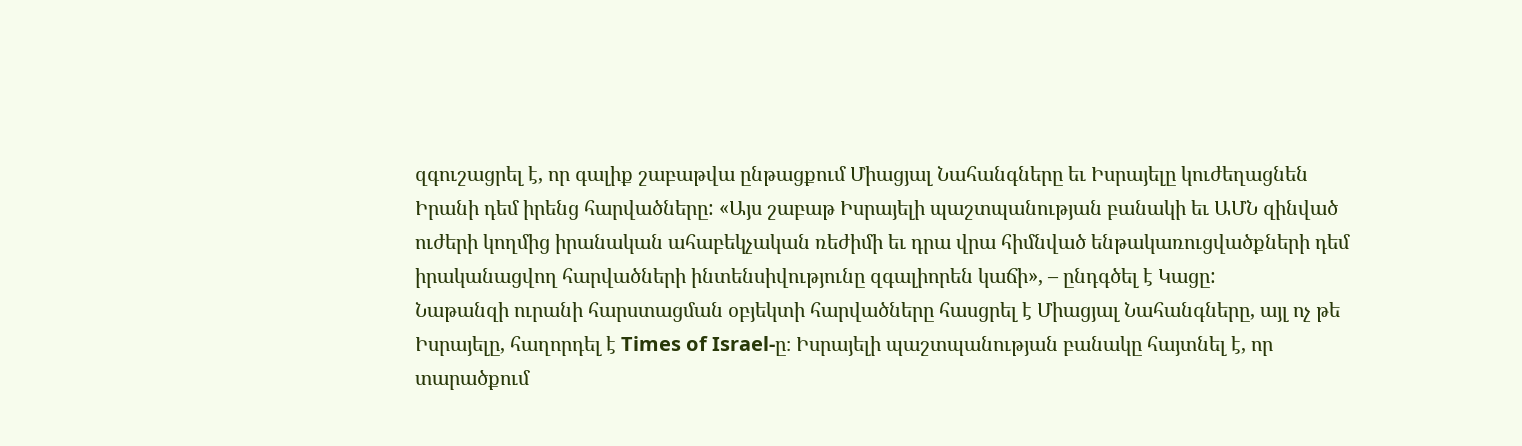զգուշացրել է, որ գալիք շաբաթվա ընթացքում Միացյալ Նահանգները եւ Իսրայելը կուժեղացնեն Իրանի դեմ իրենց հարվածները: «Այս շաբաթ Իսրայելի պաշտպանության բանակի եւ ԱՄՆ զինված ուժերի կողմից իրանական ահաբեկչական ռեժիմի եւ դրա վրա հիմնված ենթակառուցվածքների դեմ իրականացվող հարվածների ինտենսիվությունը զգալիորեն կաճի», – ընդգծել է Կացը:
Նաթանզի ուրանի հարստացման օբյեկտի հարվածները հասցրել է Միացյալ Նահանգները, այլ ոչ թե Իսրայելը, հաղորդել է Times of Israel-ը։ Իսրայելի պաշտպանության բանակը հայտնել է, որ տարածքում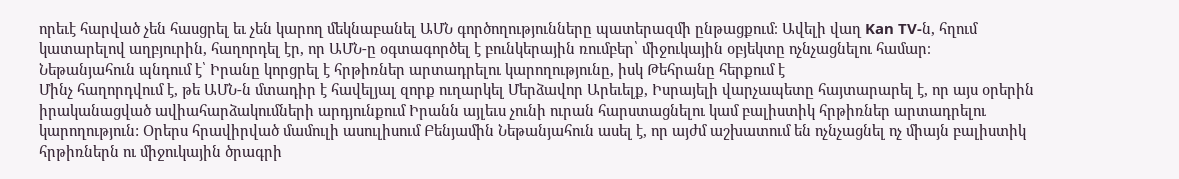որեւէ հարված չեն հասցրել եւ չեն կարող մեկնաբանել ԱՄՆ գործողությունները պատերազմի ընթացքում։ Ավելի վաղ Kan TV-ն, հղում կատարելով աղբյուրին, հաղորդել էր, որ ԱՄՆ-ը օգտագործել է բունկերային ռումբեր՝ միջուկային օբյեկտը ոչնչացնելու համար։
Նեթանյահուն պնդում է՝ Իրանը կորցրել է հրթիռներ արտադրելու կարողությունը, իսկ Թեհրանը հերքում է
Մինչ հաղորդվում է, թե ԱՄՆ-ն մտադիր է հավելյալ զորք ուղարկել Մերձավոր Արեւելք, Իսրայելի վարչապետը հայտարարել է, որ այս օրերին իրականացված ավիահարձակումների արդյունքում Իրանն այլեւս չունի ուրան հարստացնելու կամ բալիստիկ հրթիռներ արտադրելու կարողություն: Օրերս հրավիրված մամուլի ասուլիսում Բենյամին Նեթանյահուն ասել է, որ այժմ աշխատում են ոչնչացնել ոչ միայն բալիստիկ հրթիռներն ու միջուկային ծրագրի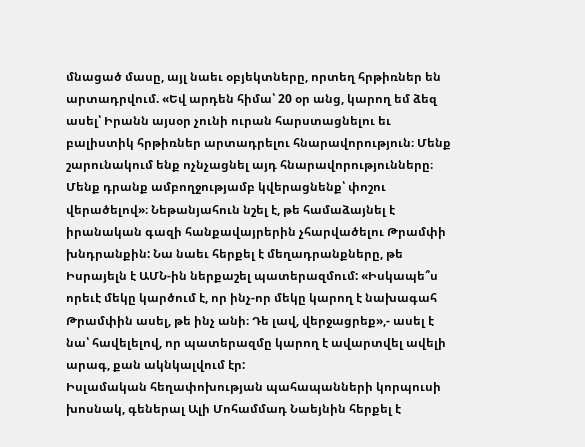մնացած մասը, այլ նաեւ օբյեկտները, որտեղ հրթիռներ են արտադրվում. «Եվ արդեն հիմա՝ 20 օր անց, կարող եմ ձեզ ասել՝ Իրանն այսօր չունի ուրան հարստացնելու եւ բալիստիկ հրթիռներ արտադրելու հնարավորություն։ Մենք շարունակում ենք ոչնչացնել այդ հնարավորությունները։ Մենք դրանք ամբողջությամբ կվերացնենք՝ փոշու վերածելով»։ Նեթանյահուն նշել է, թե համաձայնել է իրանական գազի հանքավայրերին չհարվածելու Թրամփի խնդրանքին: Նա նաեւ հերքել է մեղադրանքները, թե Իսրայելն է ԱՄՆ-ին ներքաշել պատերազմում: «Իսկապե՞ս որեւէ մեկը կարծում է, որ ինչ-որ մեկը կարող է նախագահ Թրամփին ասել, թե ինչ անի։ Դե լավ, վերջացրեք»,- ասել է նա՝ հավելելով, որ պատերազմը կարող է ավարտվել ավելի արագ, քան ակնկալվում էր:
Իսլամական հեղափոխության պահապանների կորպուսի խոսնակ, գեներալ Ալի Մոհամմադ Նաեյնին հերքել է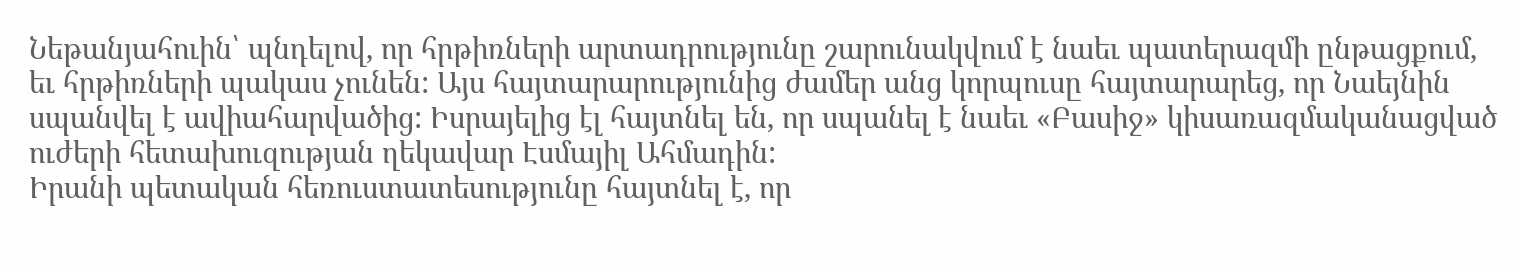Նեթանյահուին՝ պնդելով, որ հրթիռների արտադրությունը շարունակվում է նաեւ պատերազմի ընթացքում, եւ հրթիռների պակաս չունեն: Այս հայտարարությունից ժամեր անց կորպուսը հայտարարեց, որ Նաեյնին սպանվել է ավիահարվածից: Իսրայելից էլ հայտնել են, որ սպանել է նաեւ «Բասիջ» կիսառազմականացված ուժերի հետախուզության ղեկավար Էսմայիլ Ահմադին:
Իրանի պետական հեռուստատեսությունը հայտնել է, որ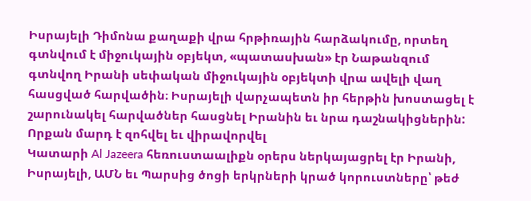Իսրայելի Դիմոնա քաղաքի վրա հրթիռային հարձակումը, որտեղ գտնվում է միջուկային օբյեկտ, «պատասխան» էր Նաթանզում գտնվող Իրանի սեփական միջուկային օբյեկտի վրա ավելի վաղ հասցված հարվածին։ Իսրայելի վարչապետն իր հերթին խոստացել է շարունակել հարվածներ հասցնել Իրանին եւ նրա դաշնակիցներին:
Որքան մարդ է զոհվել եւ վիրավորվել
Կատարի Al Jazeera հեռուստաալիքն օրերս ներկայացրել էր Իրանի, Իսրայելի, ԱՄՆ եւ Պարսից ծոցի երկրների կրած կորուստները՝ թեժ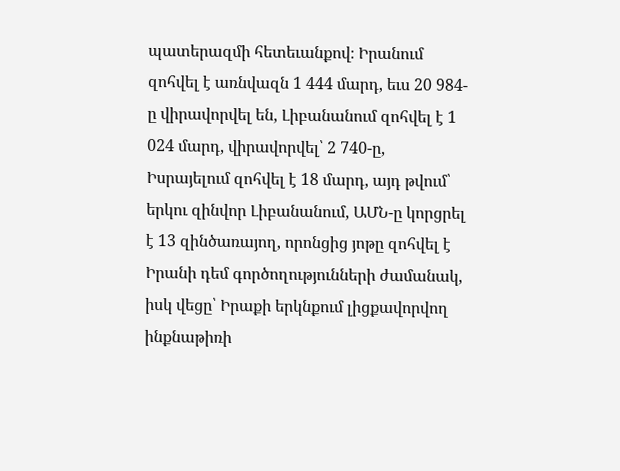պատերազմի հետեւանքով։ Իրանում զոհվել է առնվազն 1 444 մարդ, եւս 20 984-ը վիրավորվել են, Լիբանանում զոհվել է 1 024 մարդ, վիրավորվել՝ 2 740-ը, Իսրայելում զոհվել է 18 մարդ, այդ թվում՝ երկու զինվոր Լիբանանում, ԱՄՆ-ը կորցրել է 13 զինծառայող, որոնցից յոթը զոհվել է Իրանի դեմ գործողությունների ժամանակ, իսկ վեցը՝ Իրաքի երկնքում լիցքավորվող ինքնաթիռի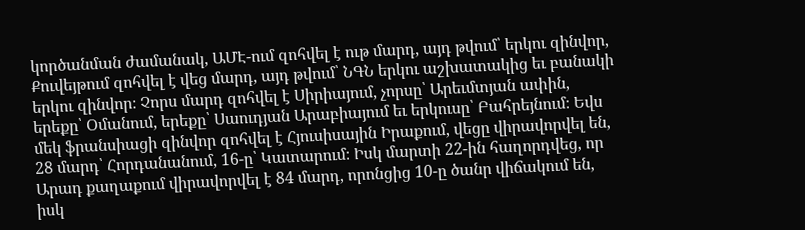կործանման ժամանակ, ԱՄԷ-ում զոհվել է ութ մարդ, այդ թվում՝ երկու զինվոր, Քուվեյթում զոհվել է վեց մարդ, այդ թվում՝ ՆԳՆ երկու աշխատակից եւ բանակի երկու զինվոր։ Չորս մարդ զոհվել է Սիրիայում, չորսը՝ Արեւմտյան ափին, երեքը՝ Օմանում, երեքը՝ Սաուդյան Արաբիայում եւ երկուսը՝ Բահրեյնում։ Եվս մեկ ֆրանսիացի զինվոր զոհվել է Հյուսիսային Իրաքում, վեցը վիրավորվել են, 28 մարդ՝ Հորդանանում, 16-ը՝ Կատարում։ Իսկ մարտի 22-ին հաղորդվեց, որ Արադ քաղաքում վիրավորվել է 84 մարդ, որոնցից 10-ը ծանր վիճակում են, իսկ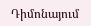Դիմոնայում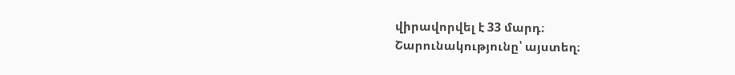վիրավորվել է 33 մարդ։
Շարունակությունը՝ այստեղ։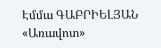Էմմա ԳԱԲՐԻԵԼՅԱՆ
«Առավոտ»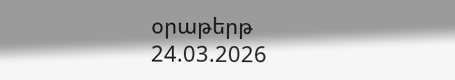օրաթերթ
24.03.2026